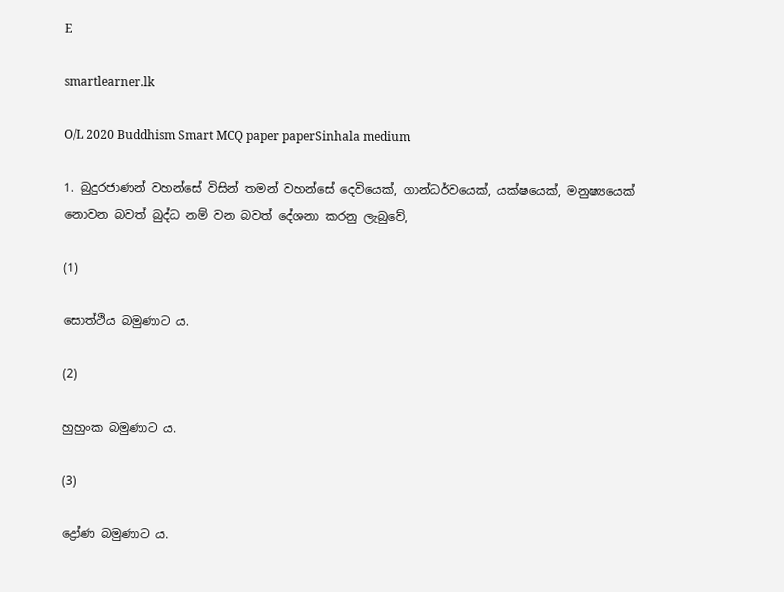E

smartlearner.lk

O/L 2020 Buddhism Smart MCQ paper paperSinhala medium

1. බුදුරජාණන් වහන්සේ විසින් තමන් වහන්සේ දෙවියෙක්, ගාන්ධර්වයෙක්, යක්ෂයෙක්, මනුෂ්‍යයෙක් නොවන බවත් බුද්ධ නම් වන බවත් දේශනා කරනු ලැබුවේ,

(1)

සොත්ථිය බමුණාට ය.

(2)

හුහුංක බමුණාට ය.

(3)

ද්‍රෝණ බමුණාට ය.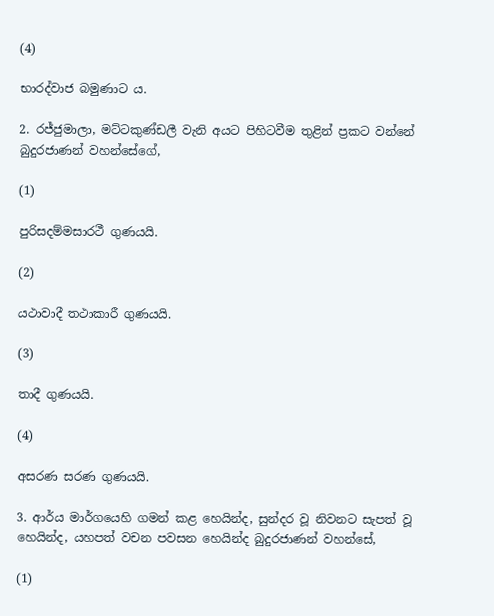(4)

භාරද්වාජ බමුණාට ය.

2. රජ්ජුමාලා, මට්ටකුණ්ඩලී වැනි අයට පිහිටවීම තුළින් ප්‍රකට වන්නේ බුදුරජාණන් වහන්සේගේ,

(1)

පුරිසදම්මසාරථී ගුණයයි.

(2)

යථාවාදී තථාකාරී ගුණයයි.

(3)

තාදී ගුණයයි.

(4)

අසරණ සරණ ගුණයයි.

3. ආර්ය මාර්ගයෙහි ගමන් කළ හෙයින්ද, සුන්දර වූ නිවනට සැපත් වූ හෙයින්ද, යහපත් වචන පවසන හෙයින්ද බුදුරජාණන් වහන්සේ,

(1)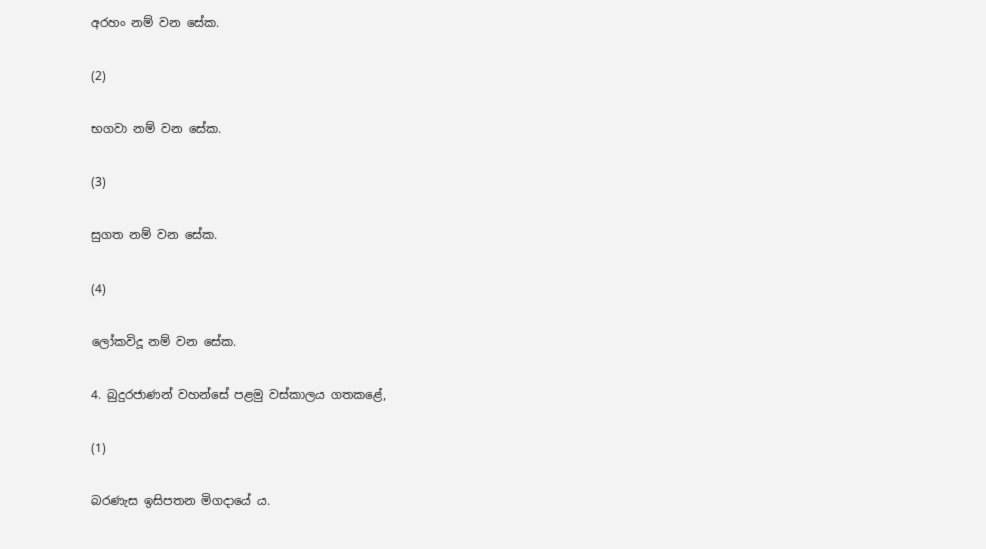අරහං නම් වන සේක.

(2)

භගවා නම් වන සේක.

(3)

සුගත නම් වන සේක.

(4)

ලෝකවිදූ නම් වන සේක.

4. බුදුරජාණන් වහන්සේ පළමු වස්කාලය ගතකළේ,

(1)

බරණැස ඉසිපතන මිගදායේ ය.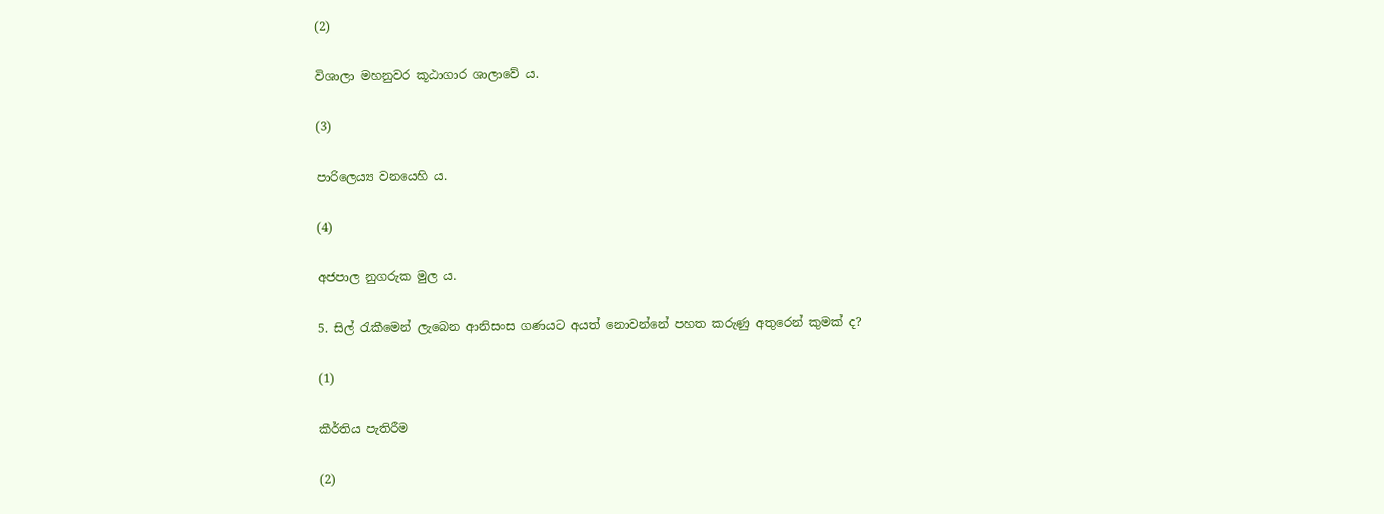(2)

විශාලා මහනුවර කූඨාගාර ශාලාවේ ය.

(3)

පාරිලෙය්‍ය වනයෙහි ය.

(4)

අජපාල නුගරුක මුල ය.

5. සිල් රැකීමෙන් ලැබෙන ආනිසංස ගණයට අයත් නොවන්නේ පහත කරුණු අතුරෙන් කුමක් ද?

(1)

කීර්තිය පැතිරීම

(2)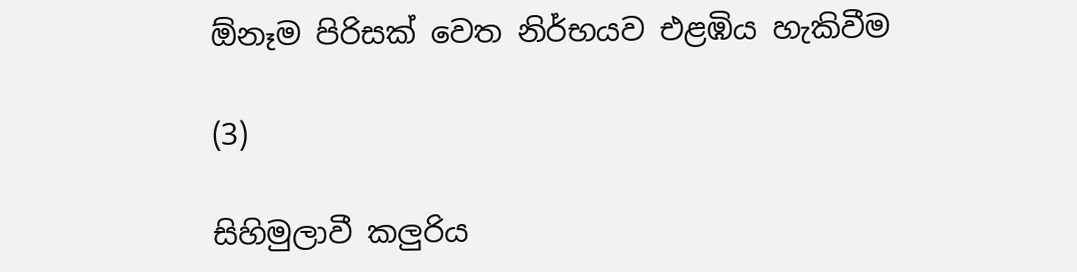ඕනෑම පිරිසක් වෙත නිර්භයව එළඹිය හැකිවීම

(3)

සිහිමුලාවී කලුරිය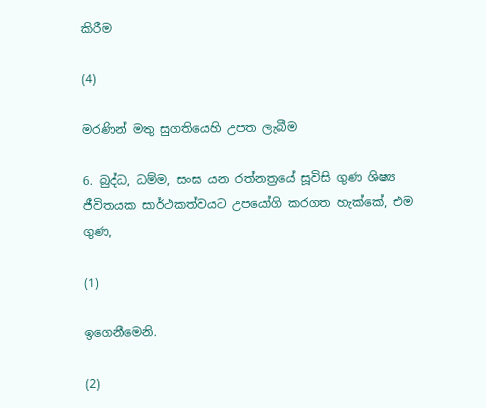කිරීම

(4)

මරණින් මතු සුගතියෙහි උපත ලැබීම

6. බුද්ධ, ධම්ම, සංඝ යන රත්නත්‍රයේ සූවිසි ගුණ ශිෂ්‍ය ජීවිතයක සාර්ථකත්වයට උපයෝගි කරගත හැක්කේ, එම ගුණ,

(1)

ඉගෙනීමෙනි.

(2)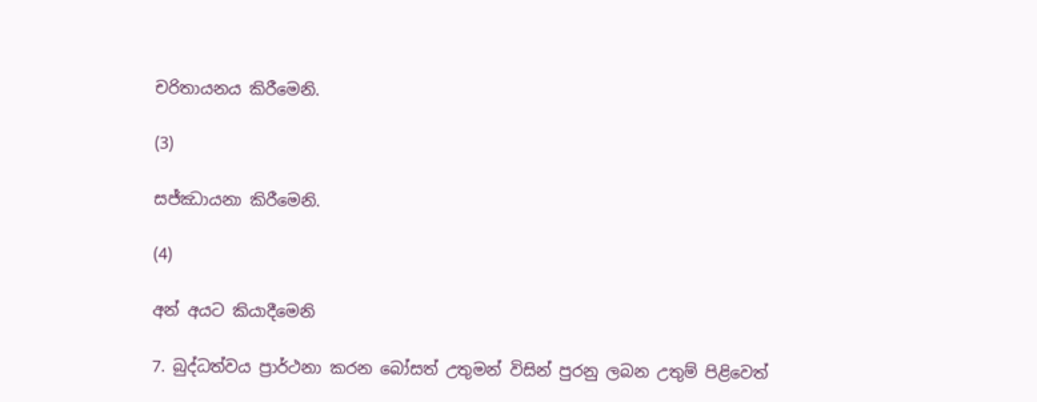චරිතායනය කිරීමෙනි.

(3)

සජ්ඣායනා කිරීමෙනි.

(4)

අන් අයට කියාදීමෙනි

7. බුද්ධත්වය ප්‍රාර්ථනා කරන බෝසත් උතුමන් විසින් පුරනු ලබන උතුම් පිළිවෙත්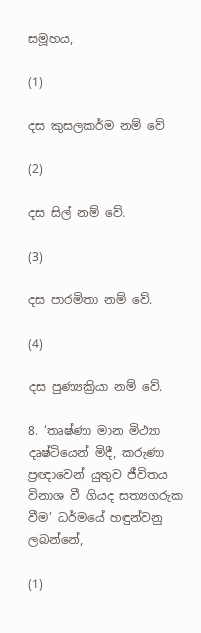සමූහය,

(1)

දස කුසලකර්ම නම් වේ

(2)

දස සිල් නම් වේ.

(3)

දස පාරමිතා නම් වේ.

(4)

දස පුණ්‍යක්‍රියා නම් වේ.

8. ‘තෘෂ්ණා මාන මිථ්‍යා දෘෂ්ටියෙන් මිදී, කරුණා ප්‍රඥාවෙන් යුතුව ජීවිතය විනාශ වී ගියද සත්‍යගරුක වීම’ ධර්මයේ හඳුන්වනු ලබන්නේ,

(1)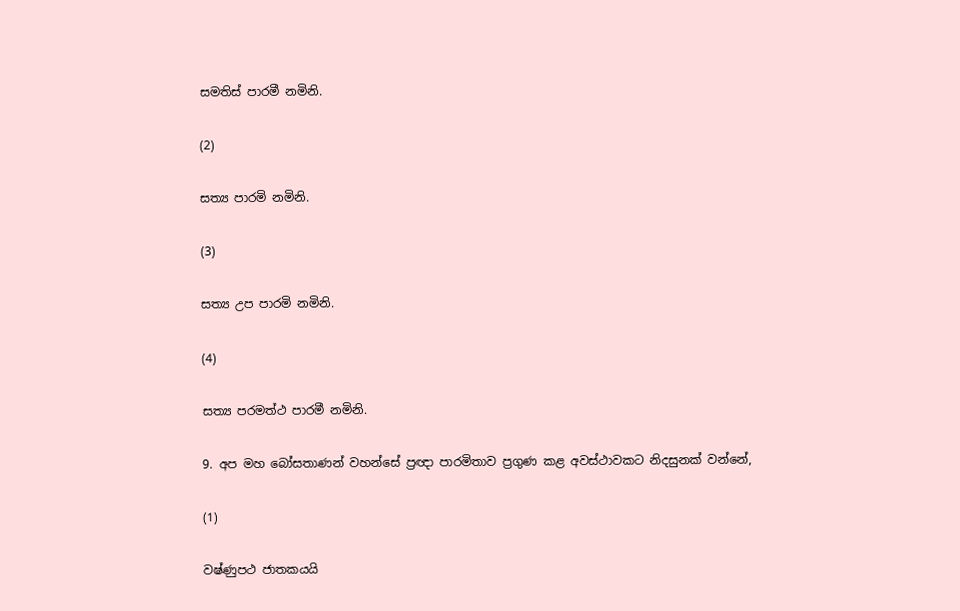සමතිස් පාරමී නමිනි.

(2)

සත්‍ය පාරමි නමිනි.

(3)

සත්‍ය උප පාරමි නමිනි.

(4)

සත්‍ය පරමත්ථ පාරමී නමිනි.

9. අප මහ බෝසතාණන් වහන්සේ ප්‍රඥා පාරමිතාව ප්‍රගුණ කළ අවස්ථාවකට නිදසුනක් වන්නේ,

(1)

වෂ්ණුපථ ජාතකයයි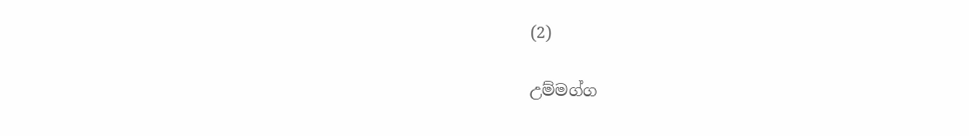(2)

උම්මග්ග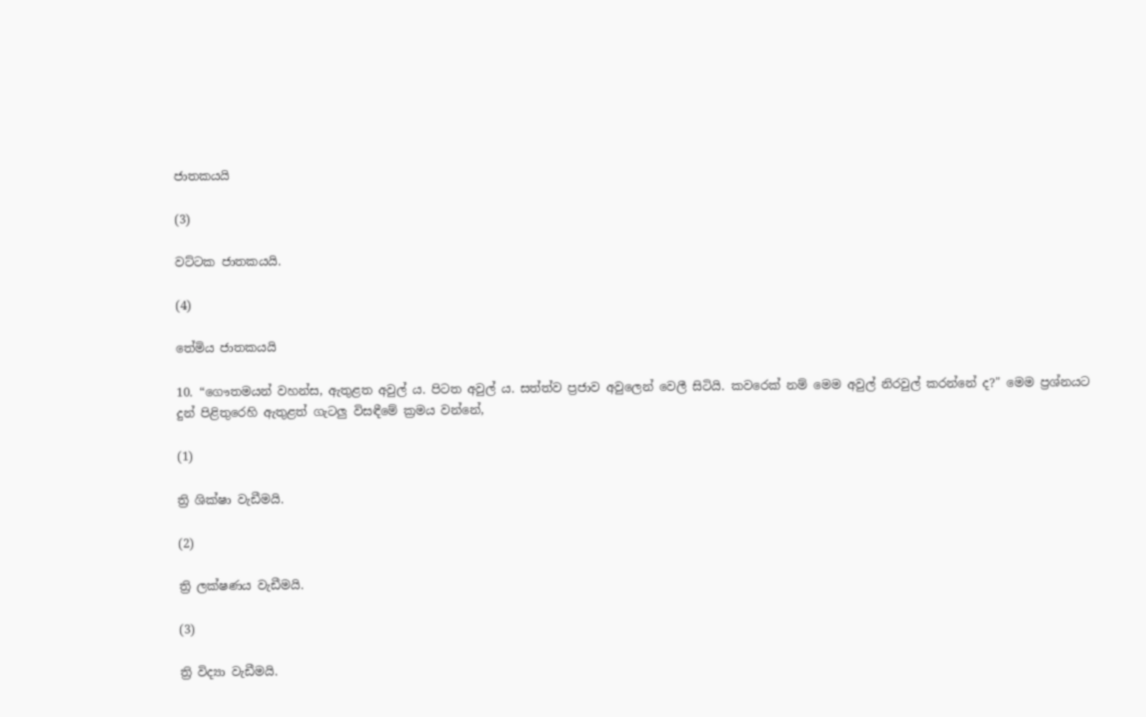ජාතකයයි

(3)

වට්ටක ජාතකයයි.

(4)

තේමිය ජාතකයයි

10. “ගෞතමයන් වහන්ස, ඇතුළත අවුල් ය. පිටත අවුල් ය. සත්ත්ව ප්‍රජාව අවුලෙන් වෙලී සිටියි. කවරෙක් නම් මෙම අවුල් නිරවුල් කරන්නේ ද?" මෙම ප්‍රශ්නයට දුන් පිළිතුරෙහි ඇතුළත් ගැටලු විසඳීමේ ක්‍රමය වන්නේ,

(1)

ත්‍රි ශික්ෂා වැඩීමයි.

(2)

ත්‍රි ලක්ෂණය වැඩීමයි.

(3)

ත්‍රි විද්‍යා වැඩීමයි.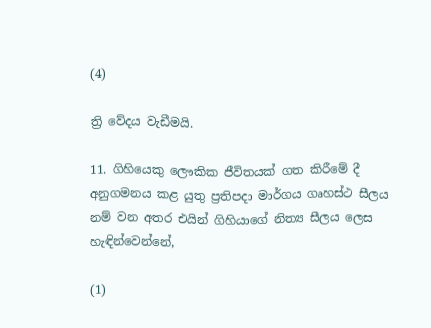(4)

ත්‍රි වේදය වැඩීමයි.

11. ගිහියෙකු ලෞකික ජීවිතයක් ගත කිරීමේ දී අනුගමනය කළ යුතු ප්‍රතිපදා මාර්ගය ගෘහස්ථ සීලය නම් වන අතර එයින් ගිහියාගේ නිත්‍ය සීලය ලෙස හැඳින්වෙන්නේ,

(1)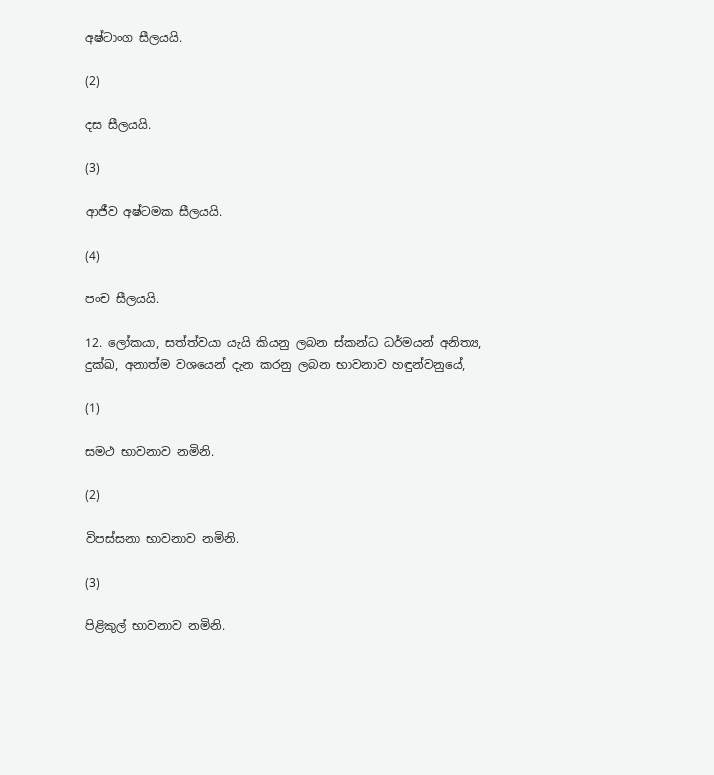අෂ්ටාංග සීලයයි.

(2)

දස සීලයයි.

(3)

ආජීව අෂ්ටමක සීලයයි.

(4)

පංච සීලයයි.

12. ලෝකයා, සත්ත්වයා යැයි කියනු ලබන ස්කන්ධ ධර්මයන් අනිත්‍ය, දුක්ඛ, අනාත්ම වශයෙන් දැන කරනු ලබන භාවනාව හඳුන්වනුයේ,

(1)

සමථ භාවනාව නමිනි.

(2)

විපස්සනා භාවනාව නමිනි.

(3)

පිළිකුල් භාවනාව නමිනි.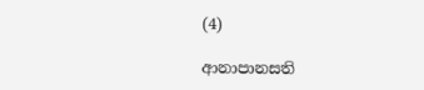(4)

ආනාපානසති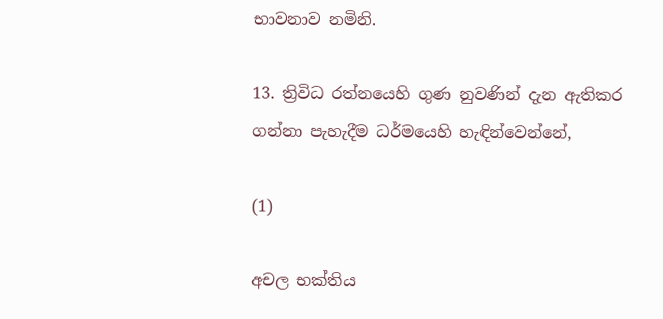භාවනාව නමිනි.

13. ත්‍රිවිධ රත්නයෙහි ගුණ නුවණින් දැන ඇතිකර ගන්නා පැහැදීම ධර්මයෙහි හැඳින්වෙන්නේ,

(1)

අචල භක්තිය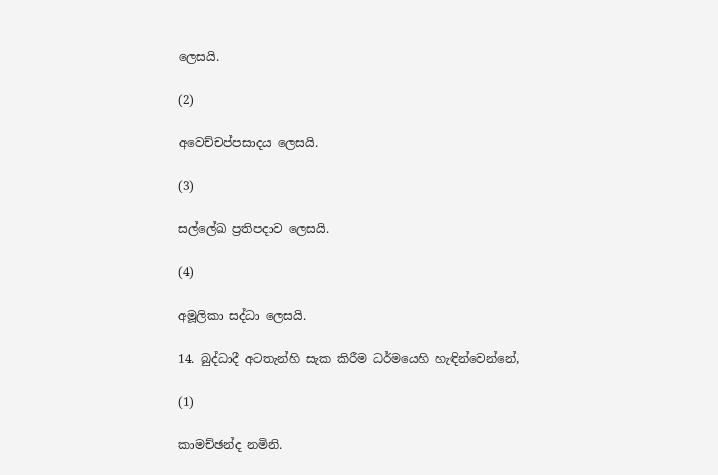ලෙසයි.

(2)

අවෙච්චප්පසාදය ලෙසයි.

(3)

සල්ලේඛ ප්‍රතිපදාව ලෙසයි.

(4)

අමූලිකා සද්ධා ලෙසයි.

14. බුද්ධාදී අටතැන්හි සැක කිරීම ධර්මයෙහි හැඳින්වෙන්නේ,

(1)

කාමච්ඡන්ද නමිනි.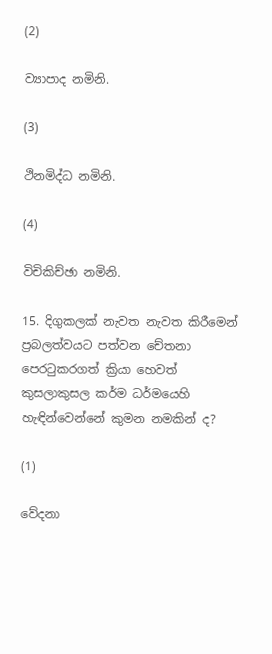(2)

ව්‍යාපාද නමිනි.

(3)

ථිනමිද්ධ නමිනි.

(4)

විචිකිච්ඡා නමිනි.

15. දිගුකලක් නැවත නැවත කිරීමෙන් ප්‍රබලත්වයට පත්වන චේතනා පෙරටුකරගත් ක්‍රියා හෙවත් කුසලාකුසල කර්ම ධර්මයෙහි හැඳින්වෙන්නේ කුමන නමකින් ද?

(1)

වේදනා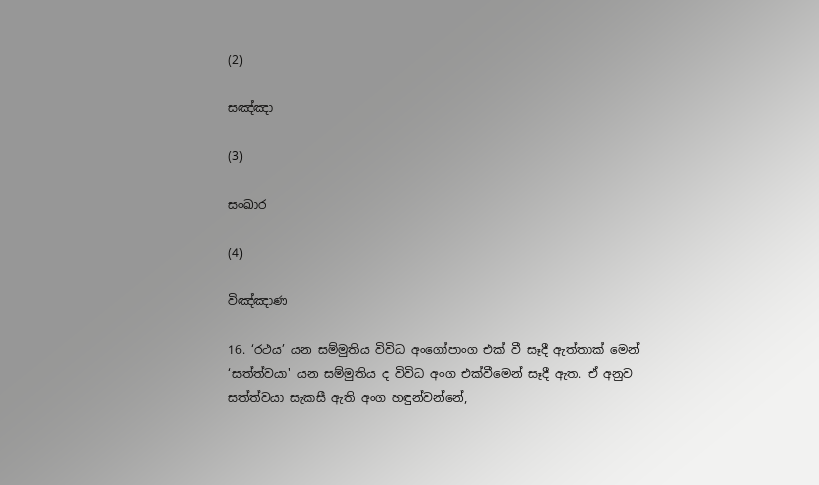(2)

සඤ්ඤා

(3)

සංඛාර

(4)

විඤ්ඤාණ

16. ‘රථය’ යන සම්මුතිය විවිධ අංගෝපාංග එක් වී සෑදී ඇත්තාක් මෙන් ‘සත්ත්වයා' යන සම්මුතිය ද විවිධ අංග එක්වීමෙන් සෑදී ඇත. ඒ අනුව සත්ත්වයා සැකසී ඇති අංග හඳුන්වන්නේ,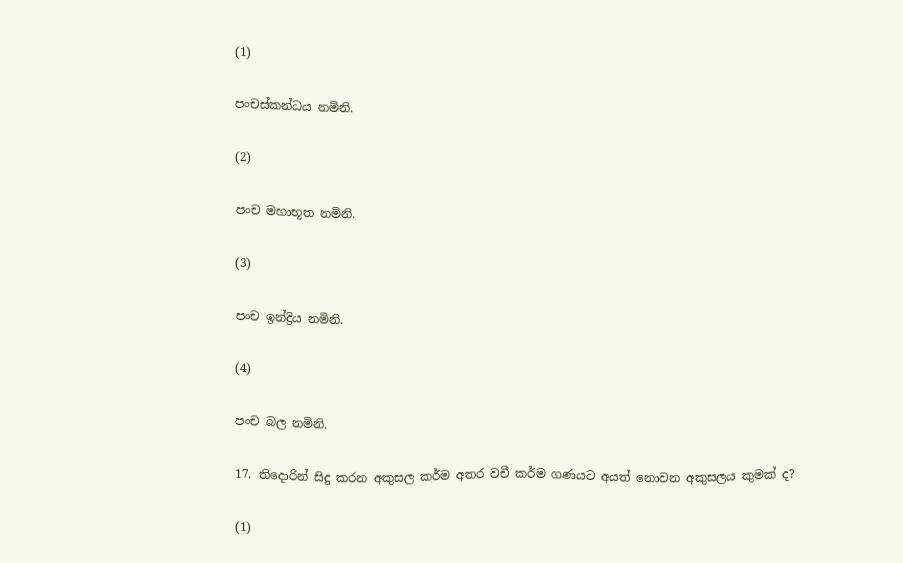(1)

පංචස්කන්ධය නමිනි.

(2)

පංච මහාභූත නමිනි.

(3)

පංච ඉන්ද්‍රිය නමිනි.

(4)

පංච බල නමිනි.

17. තිදොරින් සිදු කරන අකුසල කර්ම අතර වචී කර්ම ගණයට අයත් නොවන අකුසලය කුමක් ද?

(1)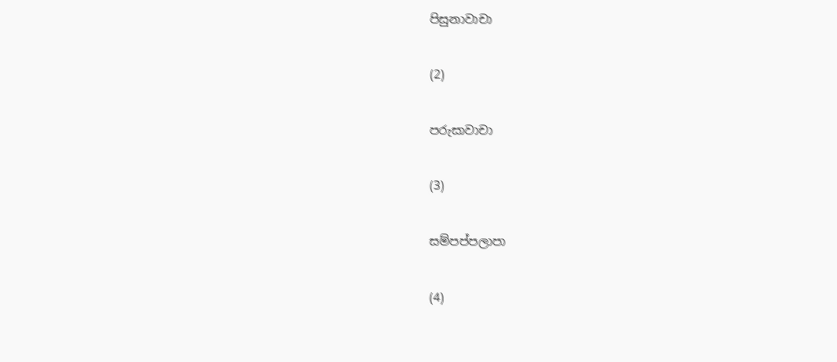පිසුනාවාචා

(2)

පරුසාවාචා

(3)

සම්පප්පලාපා

(4)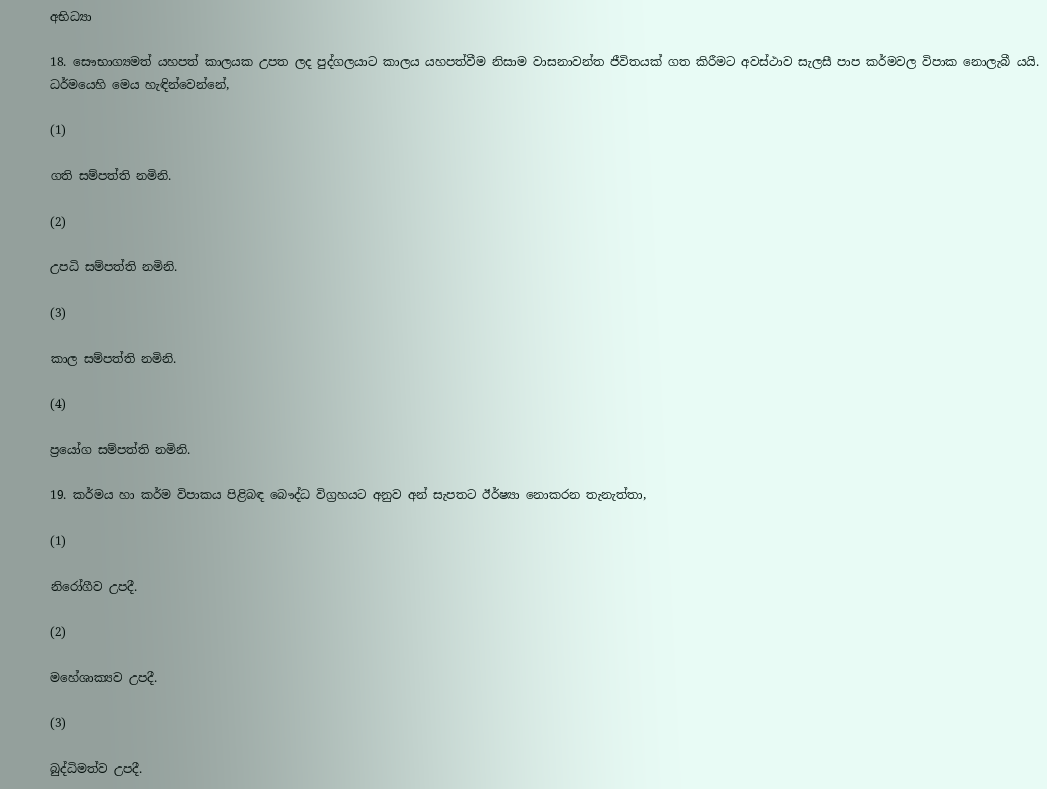අභිධ්‍යා

18. සෞභාග්‍යමත් යහපත් කාලයක උපත ලද පුද්ගලයාට කාලය යහපත්වීම නිසාම වාසනාවන්ත ජීවිතයක් ගත කිරීමට අවස්ථාව සැලසී පාප කර්මවල විපාක නොලැබී යයි. ධර්මයෙහි මෙය හැඳින්වෙන්නේ,

(1)

ගති සම්පත්ති නමිනි.

(2)

උපධි සම්පත්ති නමිනි.

(3)

කාල සම්පත්ති නමිනි.

(4)

ප්‍රයෝග සම්පත්ති නමිනි.

19. කර්මය හා කර්ම විපාකය පිළිබඳ බෞද්ධ විග්‍රහයට අනුව අන් සැපතට ඊර්ෂ්‍යා නොකරන තැනැත්තා,

(1)

නිරෝගීව උපදී.

(2)

මහේශාක්‍යව උපදී.

(3)

බුද්ධිමත්ව උපදී.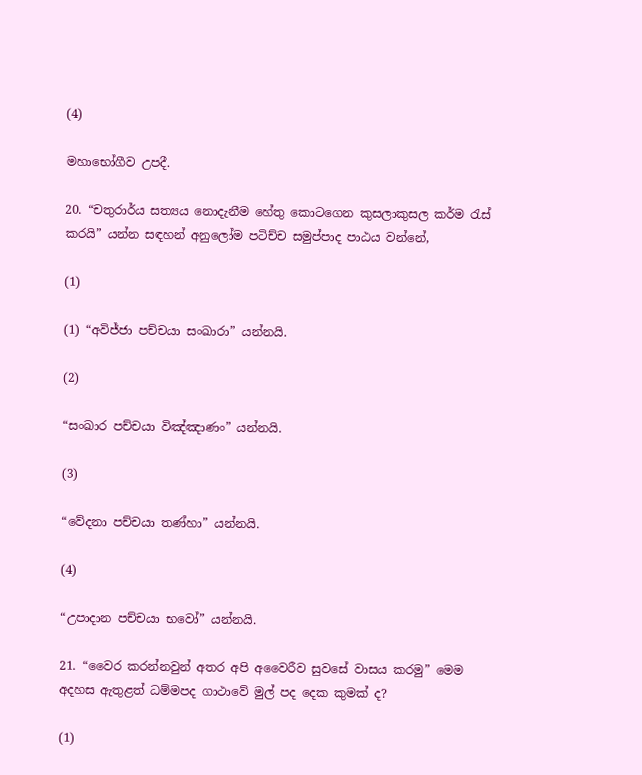(4)

මහාභෝගීව උපදී.

20. “චතුරාර්ය සත්‍යය නොදැනීම හේතු කොටගෙන කුසලාකුසල කර්ම රැස් කරයි” යන්න සඳහන් අනුලෝම පටිච්ච සමුප්පාද පාඨය වන්නේ,

(1)

(1) “අවිජ්ජා පච්චයා සංඛාරා” යන්නයි.

(2)

“සංඛාර පච්චයා විඤ්ඤාණං” යන්නයි.

(3)

“වේදනා පච්චයා තණ්හා” යන්නයි.

(4)

“උපාදාන පච්චයා භවෝ” යන්නයි.

21. “වෛර කරන්නවුන් අතර අපි අවෛරීව සුවසේ වාසය කරමු” මෙම අදහස ඇතුළත් ධම්මපද ගාථාවේ මුල් පද දෙක කුමක් ද?

(1)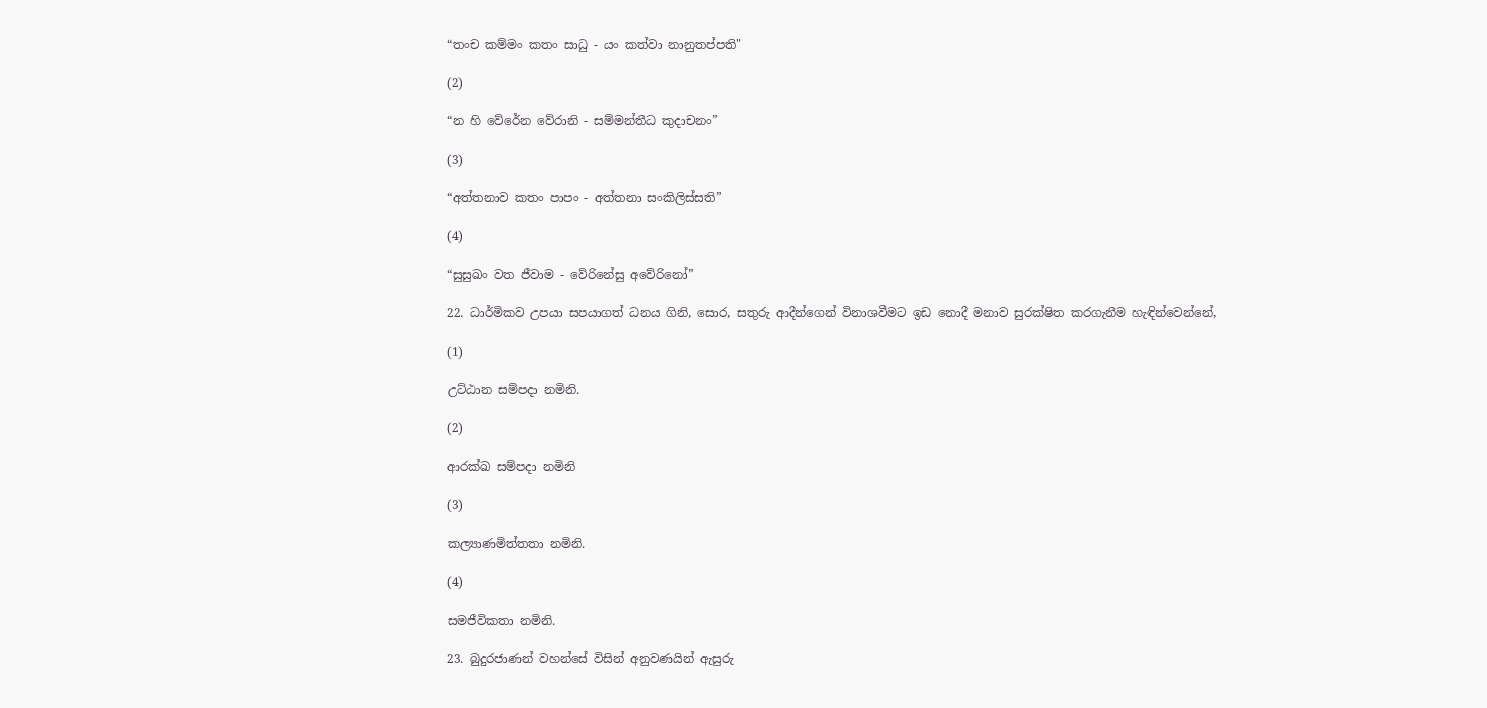“තංච කම්මං කතං සාධු - යං කත්වා නානුතප්පති"

(2)

“න හි වේරේන වේරානි - සම්මන්තීධ කුදාචනං”

(3)

“අත්තනාව කතං පාපං - අත්තනා සංකිලිස්සති”

(4)

“සුසුඛං වත ජීවාම - වේරිනේසු අවේරිනෝ”

22. ධාර්මිකව උපයා සපයාගත් ධනය ගිනි, සොර, සතුරු ආදීන්ගෙන් විනාශවීමට ඉඩ නොදී මනාව සුරක්ෂිත කරගැනීම හැඳින්වෙන්නේ,

(1)

උට්ඨාන සම්පදා නමිනි.

(2)

ආරක්ඛ සම්පදා නමිනි

(3)

කල්‍යාණමිත්තතා නමිනි.

(4)

සමජීවිකතා නමිනි.

23. බුදුරජාණන් වහන්සේ විසින් අනුවණයින් ඇසුරු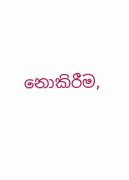නොකිරීම,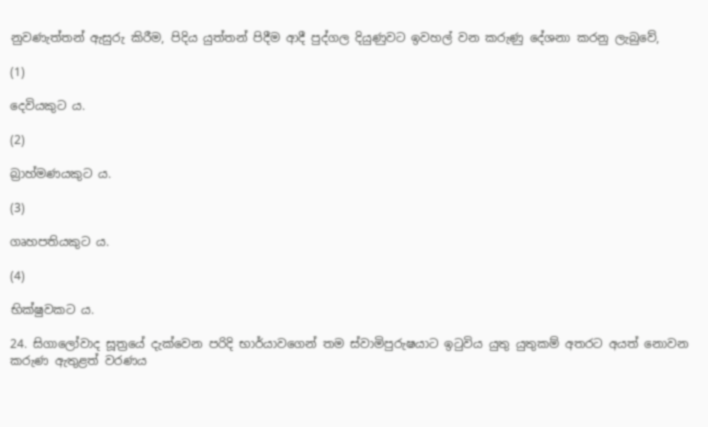නුවණැත්තන් ඇසුරු කිරීම, පිදිය යුත්තන් පිදීම ආදී පුද්ගල දියුණුවට ඉවහල් වන කරුණු දේශනා කරනු ලැබුවේ,

(1)

දෙවියකුට ය.

(2)

බ්‍රාහ්මණයකුට ය.

(3)

ගෘහපතියකුට ය.

(4)

භික්ෂුවකට ය.

24. සිගාලෝවාද සූත්‍රයේ දැක්වෙන පරිදි භාර්යාවගෙන් තම ස්වාමිපුරුෂයාට ඉටුවිය යුතු යුතුකම් අතරට අයත් නොවන කරුණ ඇතුළත් වරණය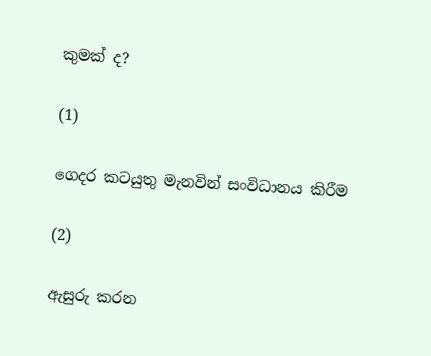කුමක් ද?

(1)

ගෙදර කටයුතු මැනවින් සංවිධානය කිරීම

(2)

ඇසුරු කරන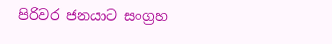පිරිවර ජනයාට සංග්‍රහ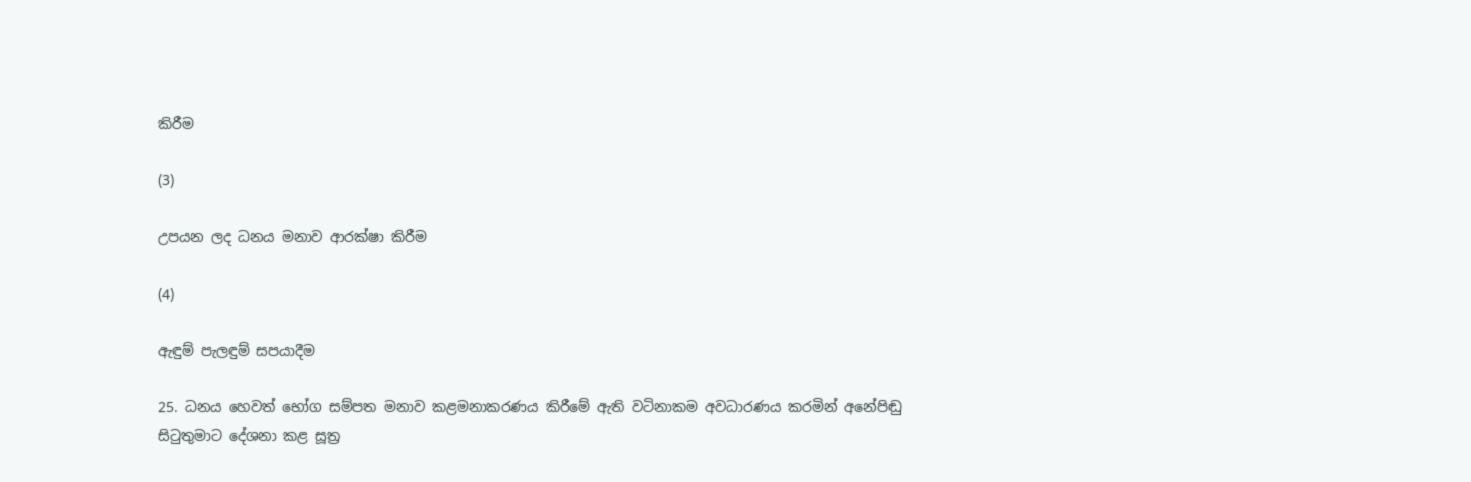කිරීම

(3)

උපයන ලද ධනය මනාව ආරක්ෂා කිරීම

(4)

ඇඳුම් පැලඳුම් සපයාදීම

25. ධනය හෙවත් භෝග සම්පත මනාව කළමනාකරණය කිරීමේ ඇති වටිනාකම අවධාරණය කරමින් අනේපිඬු සිටුතුමාට දේශනා කළ සූත්‍ර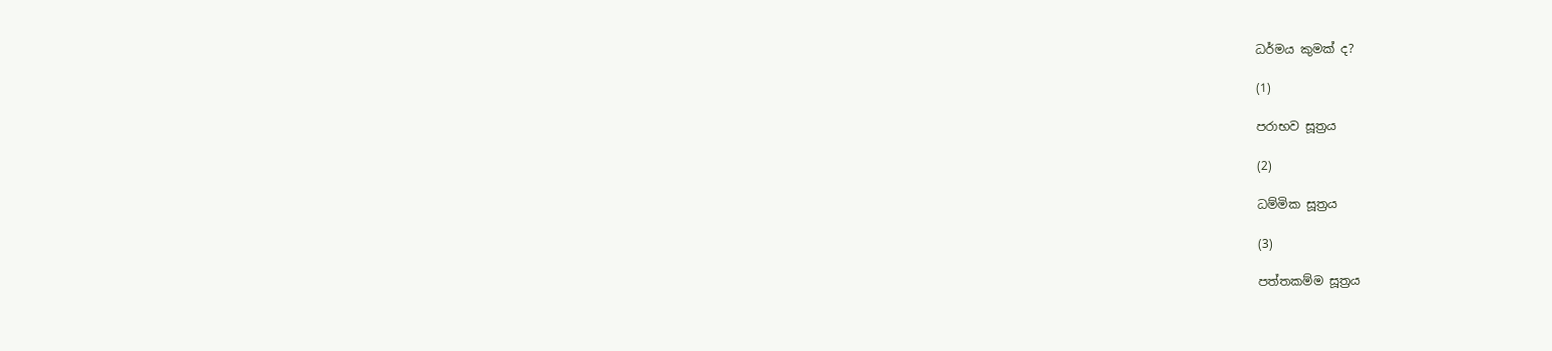ධර්මය කුමක් ද?

(1)

පරාභව සූත්‍රය

(2)

ධම්මික සූත්‍රය

(3)

පත්තකම්ම සූත්‍රය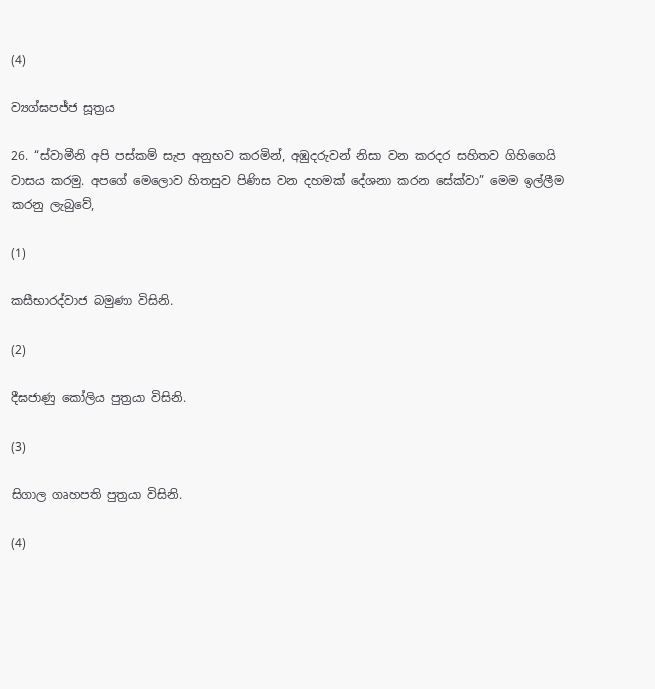(4)

ව්‍යග්ඝපජ්ජ සූත්‍රය

26. “ස්වාමීනි අපි පස්කම් සැප අනුභව කරමින්, අඹුදරුවන් නිසා වන කරදර සහිතව ගිහිගෙයි වාසය කරමු. අපගේ මෙලොව හිතසුව පිණිස වන දහමක් දේශනා කරන සේක්වා” මෙම ඉල්ලීම කරනු ලැබුවේ,

(1)

කසීභාරද්වාජ බමුණා විසිනි.

(2)

දීඝජාණු කෝලිය පුත්‍රයා විසිනි.

(3)

සිගාල ගෘහපති පුත්‍රයා විසිනි.

(4)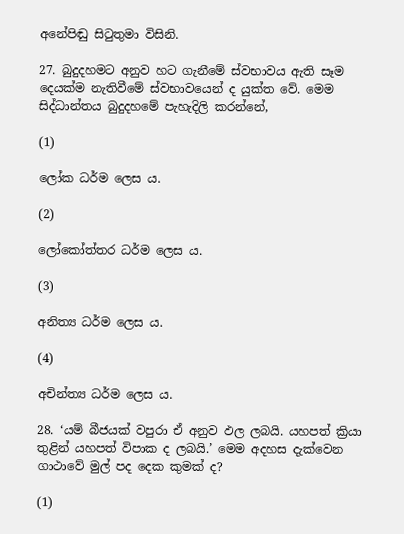අනේපිඬු සිටුතුමා විසිනි.

27. බුදුදහමට අනුව හට ගැනීමේ ස්වභාවය ඇති සෑම දෙයක්ම නැතිවීමේ ස්වභාවයෙන් ද යුක්ත වේ. මෙම සිද්ධාන්තය බුදුදහමේ පැහැදිලි කරන්නේ,

(1)

ලෝක ධර්ම ලෙස ය.

(2)

ලෝකෝත්තර ධර්ම ලෙස ය.

(3)

අනිත්‍ය ධර්ම ලෙස ය.

(4)

අචින්ත්‍ය ධර්ම ලෙස ය.

28. ‘යම් බීජයක් වපුරා ඒ අනුව ඵල ලබයි. යහපත් ක්‍රියා තුළින් යහපත් විපාක ද ලබයි.’ මෙම අදහස දැක්වෙන ගාථාවේ මුල් පද දෙක කුමක් ද?

(1)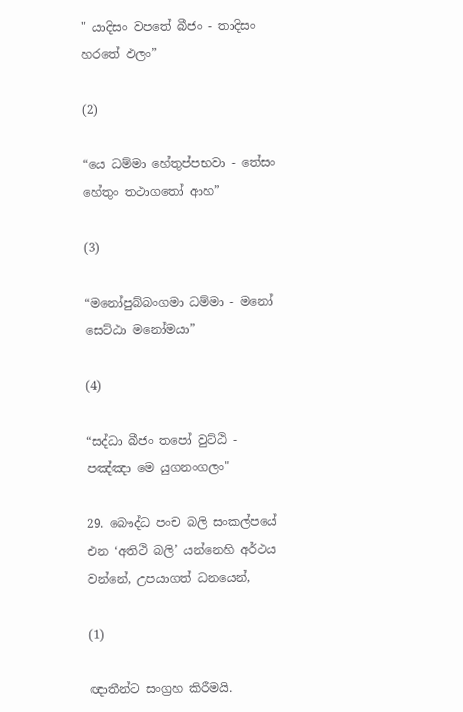" යාදිසං වපතේ බීජං - තාදිසං හරතේ ඵලං”

(2)

“යෙ ධම්මා හේතුප්පභවා - තේසං හේතුං තථාගතෝ ආහ”

(3)

“මනෝපුබ්බංගමා ධම්මා - මනෝ සෙට්ඨා මනෝමයා”

(4)

“සද්ධා බීජං තපෝ වුට්ඨි - පඤ්ඤා මෙ යුගනංගලං"

29. බෞද්ධ පංච බලි සංකල්පයේ එන ‘අතිථි බලි’ යන්නෙහි අර්ථය වන්නේ, උපයාගත් ධනයෙන්,

(1)

ඥාතීන්ට සංග්‍රහ කිරීමයි.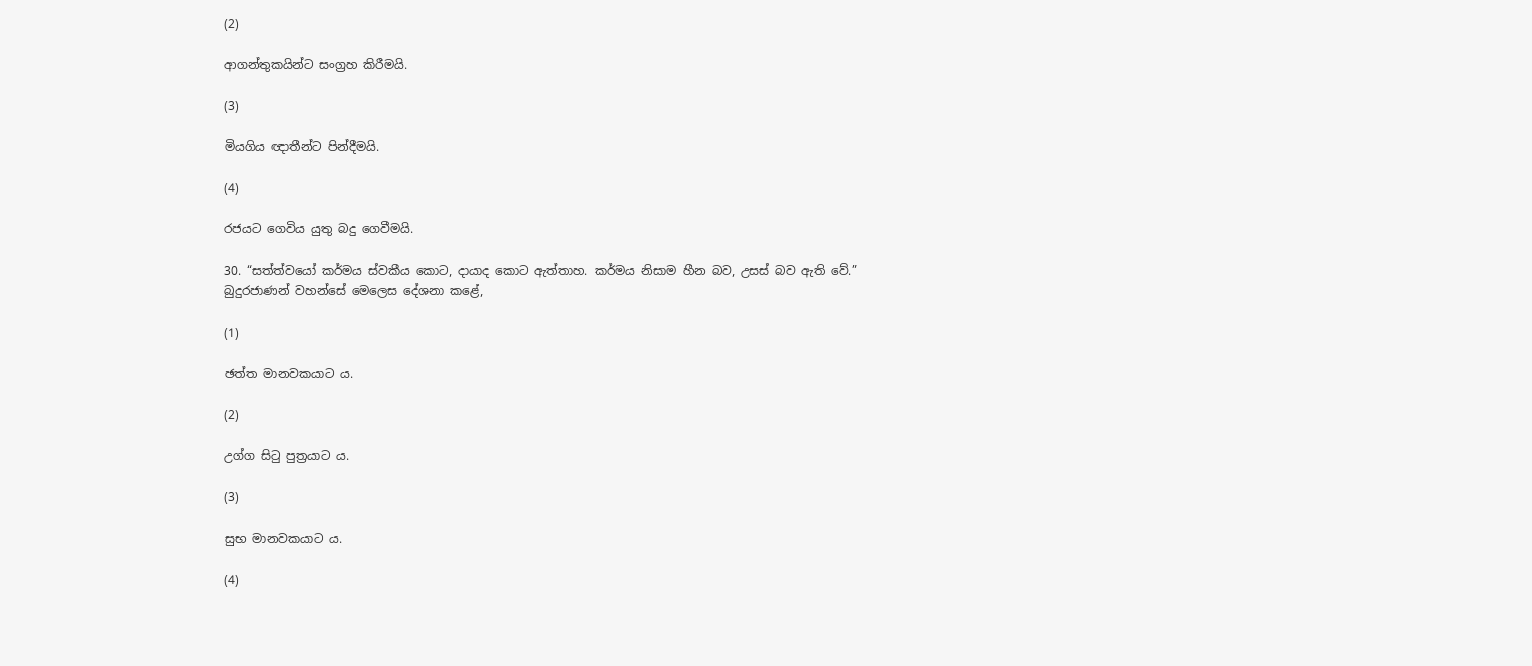(2)

ආගන්තුකයින්ට සංග්‍රහ කිරීමයි.

(3)

මියගිය ඥාතීන්ට පින්දීමයි.

(4)

රජයට ගෙවිය යුතු බදු ගෙවීමයි.

30. “සත්ත්වයෝ කර්මය ස්වකීය කොට, දායාද කොට ඇත්තාහ. කර්මය නිසාම හීන බව, උසස් බව ඇති වේ.” බුදුරජාණන් වහන්සේ මෙලෙස දේශනා කළේ,

(1)

ඡත්ත මානවකයාට ය.

(2)

උග්ග සිටු පුත්‍රයාට ය.

(3)

සුභ මානවකයාට ය.

(4)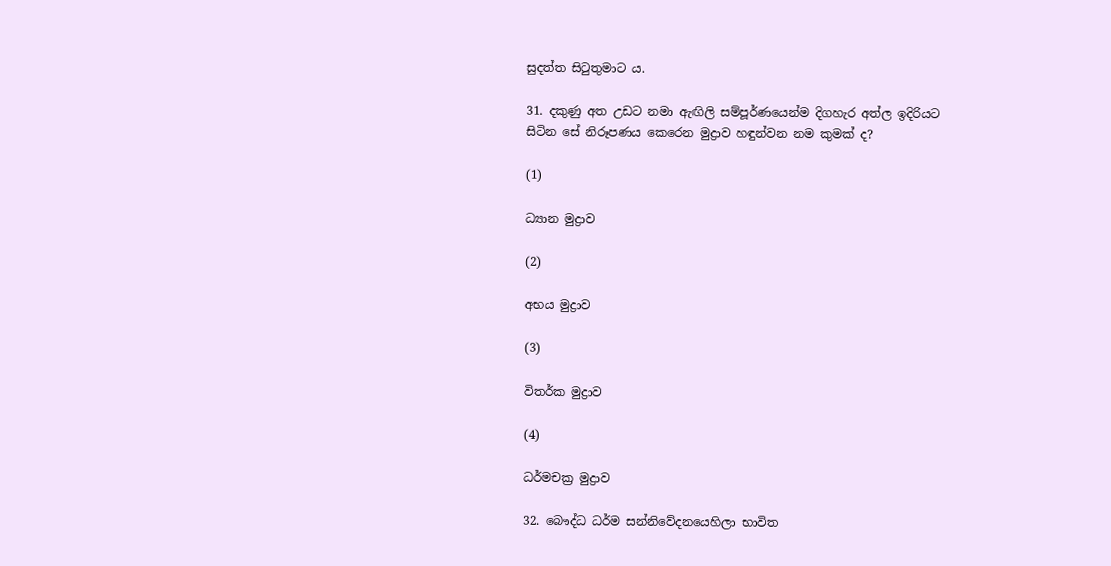සුදත්ත සිටුතුමාට ය.

31. දකුණු අත උඩට නමා ඇඟිලි සම්පූර්ණයෙන්ම දිගහැර අත්ල ඉදිරියට සිටින සේ නිරූපණය කෙරෙන මුද්‍රාව හඳුන්වන නම කුමක් ද?

(1)

ධ්‍යාන මුද්‍රාව

(2)

අභය මුද්‍රාව

(3)

විතර්ක මුද්‍රාව

(4)

ධර්මචක්‍ර මුද්‍රාව

32. බෞද්ධ ධර්ම සන්නිවේදනයෙහිලා භාවිත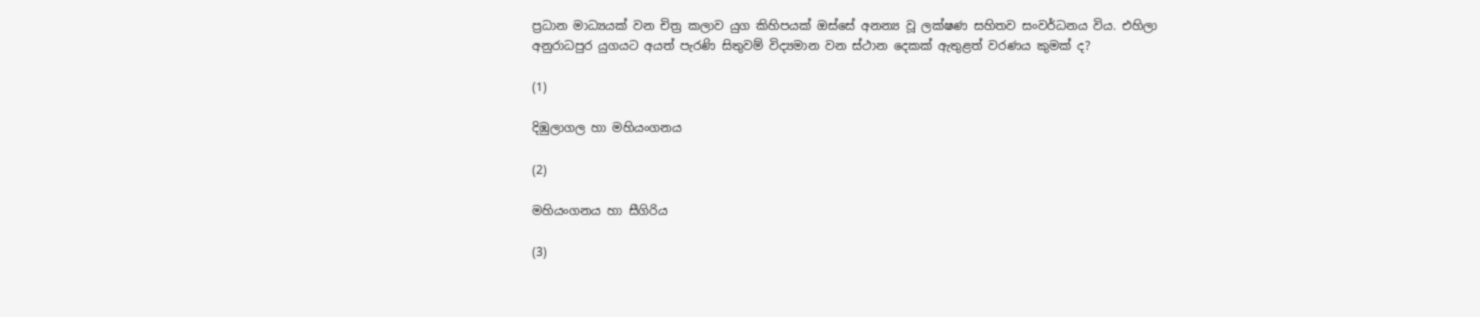ප්‍රධාන මාධ්‍යයක් වන චිත්‍ර කලාව යුග කිහිපයක් ඔස්සේ අනන්‍ය වූ ලක්ෂණ සහිතව සංවර්ධනය විය. එහිලා අනුරාධපුර යුගයට අයත් පැරණි සිතුවම් විද්‍යමාන වන ස්ථාන දෙකක් ඇතුළත් වරණය කුමක් ද?

(1)

දිඹුලාගල හා මහියංගනය

(2)

මහියංගනය හා සීගිරිය

(3)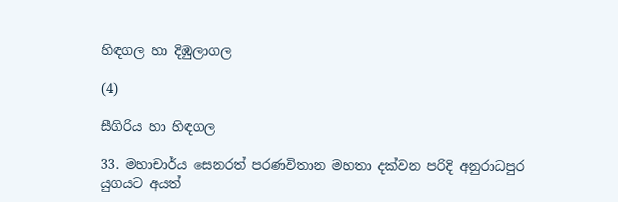හිඳගල හා දිඹුලාගල

(4)

සීගිරිය හා හිඳගල

33. මහාචාර්ය සෙනරත් පරණවිතාන මහතා දක්වන පරිදි අනුරාධපුර යුගයට අයත්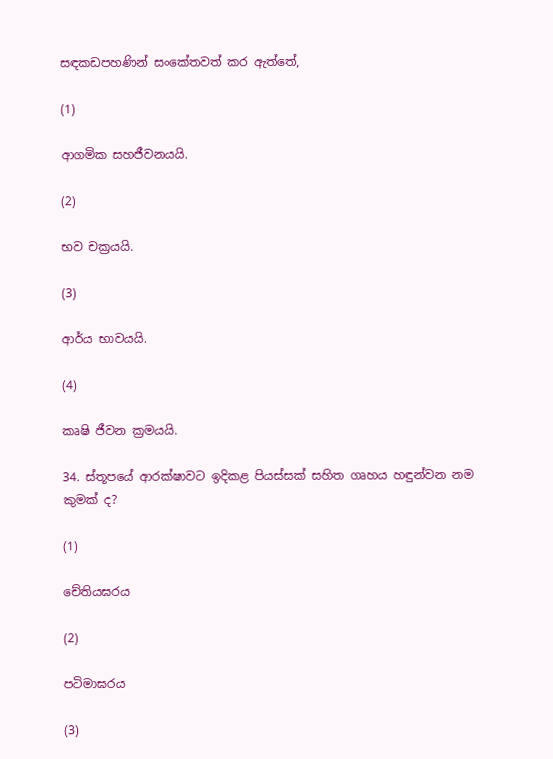සඳකඩපහණින් සංකේතවත් කර ඇත්තේ,

(1)

ආගමික සහජීවනයයි.

(2)

භව චක්‍රයයි.

(3)

ආර්ය භාවයයි.

(4)

කෘෂි ජීවන ක්‍රමයයි.

34. ස්තූපයේ ආරක්ෂාවට ඉදිකළ පියස්සක් සහිත ගෘහය හඳුන්වන නම කුමක් ද?

(1)

චේතියඝරය

(2)

පටිමාඝරය

(3)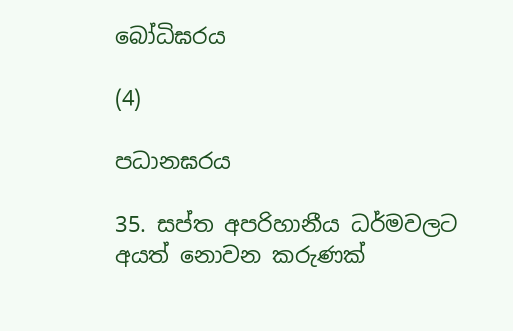බෝධිඝරය

(4)

පධානඝරය

35. සප්ත අපරිහානීය ධර්මවලට අයත් නොවන කරුණක්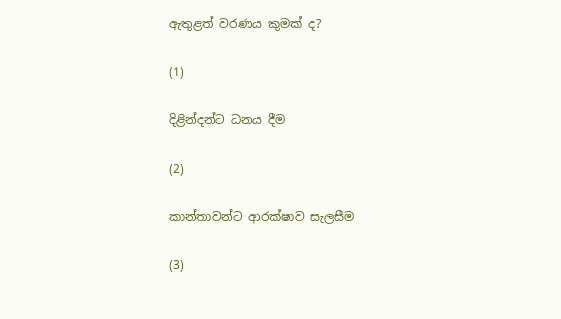ඇතුළත් වරණය කුමක් ද?

(1)

දිළින්දන්ට ධනය දීම

(2)

කාන්තාවන්ට ආරක්ෂාව සැලසීම

(3)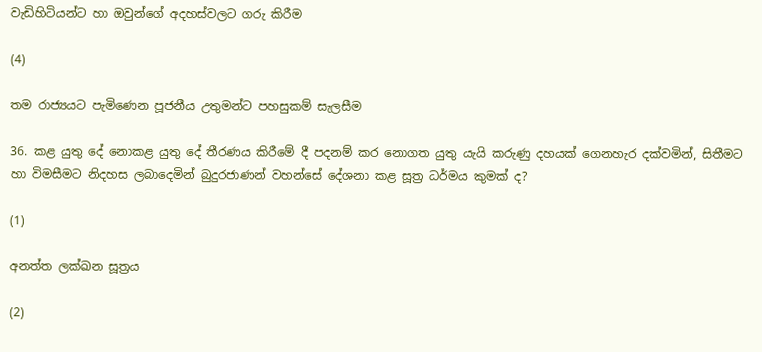වැඩිහිටියන්ට හා ඔවුන්ගේ අදහස්වලට ගරු කිරීම

(4)

තම රාජ්‍යයට පැමිණෙන පූජනීය උතුමන්ට පහසුකම් සැලසීම

36. කළ යුතු දේ නොකළ යුතු දේ තීරණය කිරීමේ දී පදනම් කර නොගත යුතු යැයි කරුණු දහයක් ගෙනහැර දක්වමින්, සිතීමට හා විමසීමට නිදහස ලබාදෙමින් බුදුරජාණන් වහන්සේ දේශනා කළ සූත්‍ර ධර්මය කුමක් ද?

(1)

අනත්ත ලක්ඛන සූත්‍රය

(2)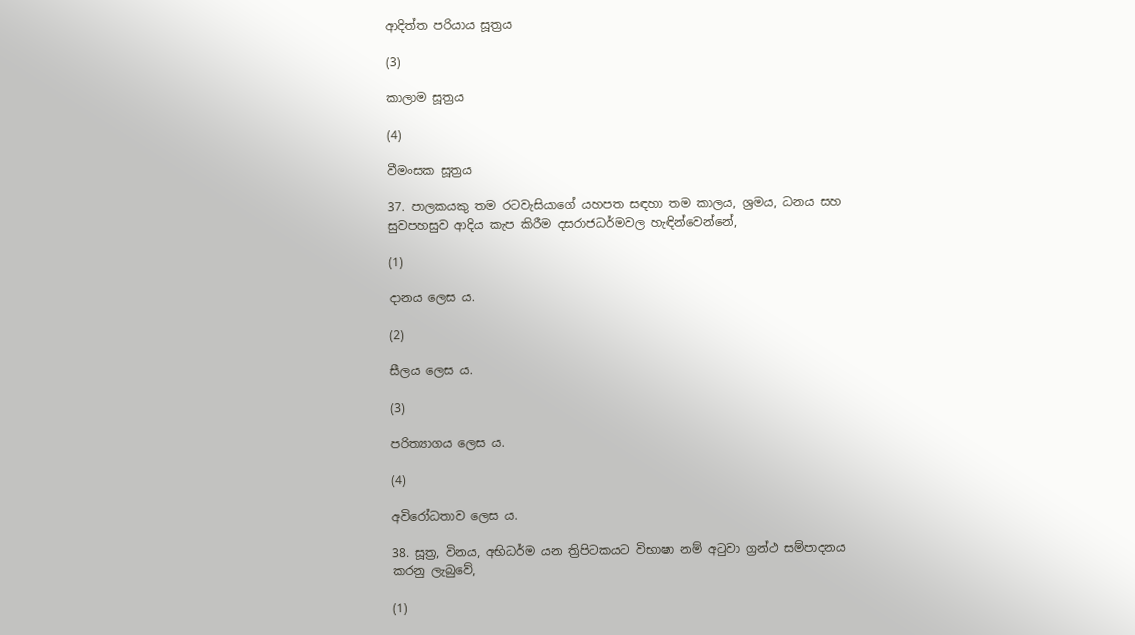ආදිත්ත පරියාය සූත්‍රය

(3)

කාලාම සූත්‍රය

(4)

වීමංසක සූත්‍රය

37. පාලකයකු තම රටවැසියාගේ යහපත සඳහා තම කාලය, ශ්‍රමය, ධනය සහ සුවපහසුව ආදිය කැප කිරීම දසරාජධර්මවල හැඳින්වෙන්නේ,

(1)

දානය ලෙස ය.

(2)

සීලය ලෙස ය.

(3)

පරිත්‍යාගය ලෙස ය.

(4)

අවිරෝධතාව ලෙස ය.

38. සූත්‍ර, විනය, අභිධර්ම යන ත්‍රිපිටකයට විභාෂා නම් අටුවා ග්‍රන්ථ සම්පාදනය කරනු ලැබුවේ,

(1)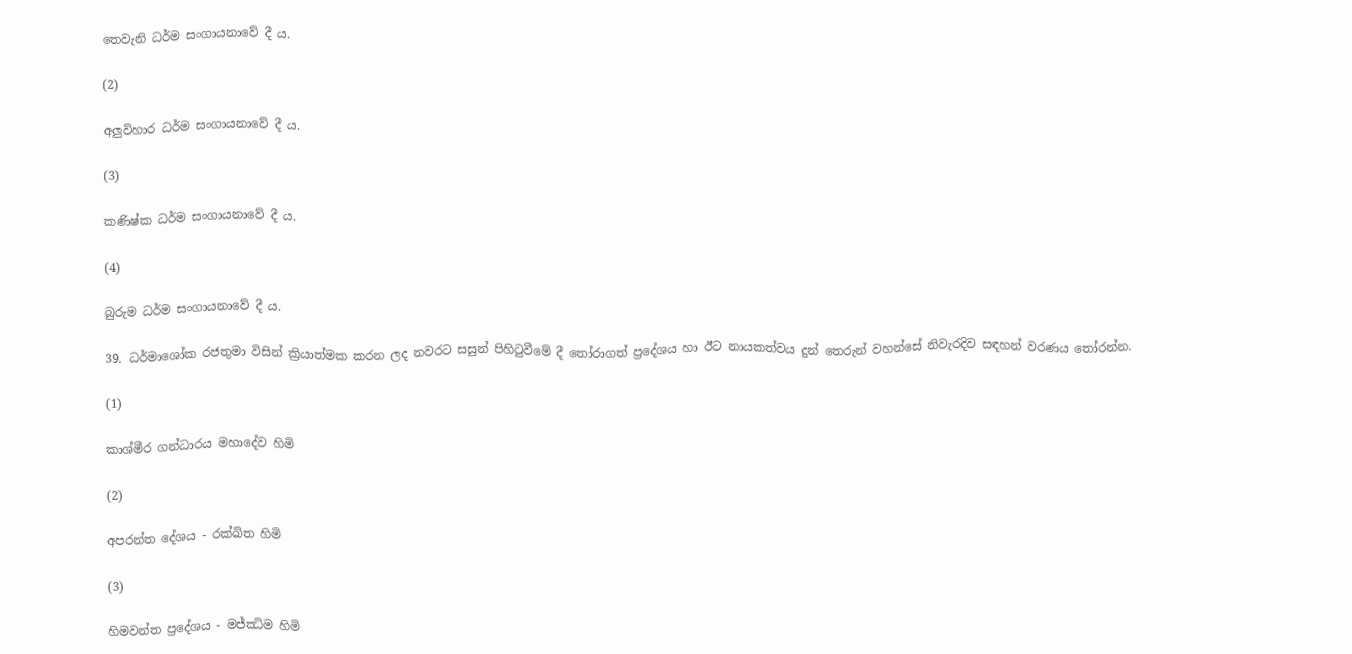තෙවැනි ධර්ම සංගායනාවේ දී ය.

(2)

අලුවිහාර ධර්ම සංගායනාවේ දී ය.

(3)

කණිෂ්ක ධර්ම සංගායනාවේ දී ය.

(4)

බුරුම ධර්ම සංගායනාවේ දී ය.

39. ධර්මාශෝක රජතුමා විසින් ක්‍රියාත්මක කරන ලද නවරට සසුන් පිහිටුවීමේ දී තෝරාගත් ප්‍රදේශය හා ඊට නායකත්වය දුන් තෙරුන් වහන්සේ නිවැරදිව සඳහන් වරණය තෝරන්න.

(1)

කාශ්මීර ගන්ධාරය මහාදේව හිමි

(2)

අපරන්ත දේශය - රක්ඛිත හිමි

(3)

හිමවන්ත ප්‍රදේශය - මජ්ඣිම හිමි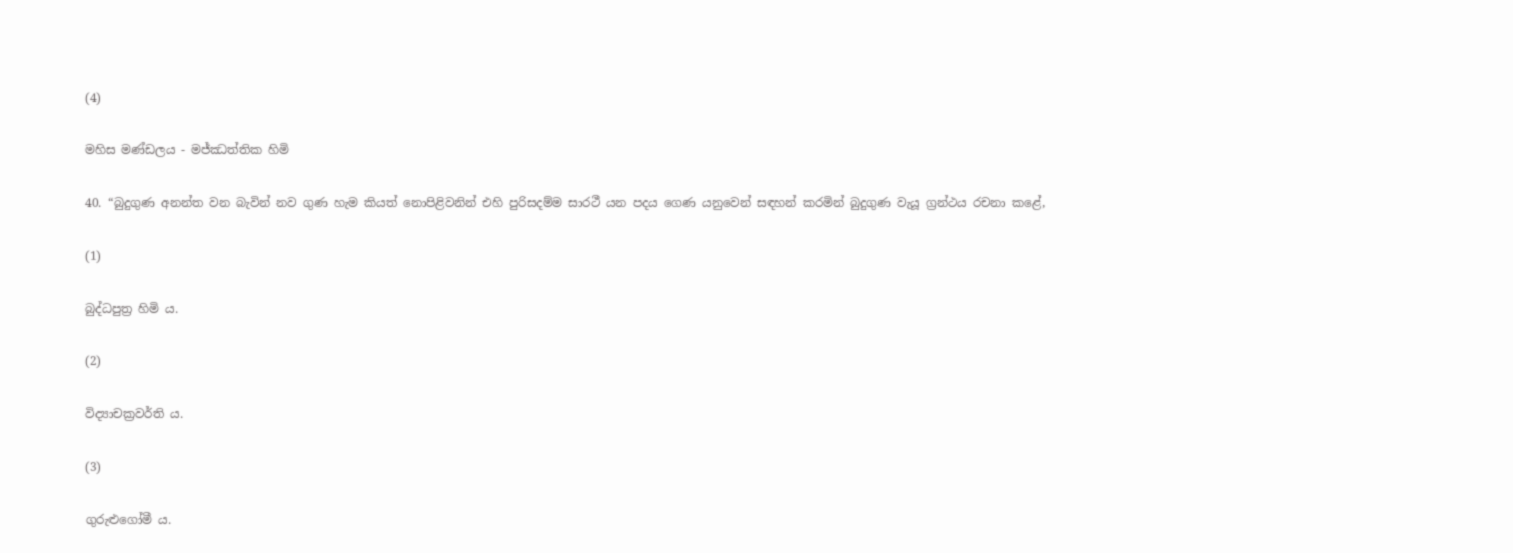(4)

මහිස මණ්ඩලය - මජ්ඣත්තික හිමි

40. “බුදුගුණ අනන්ත වන බැවින් නව ගුණ හැම කියත් නොපිළිවනින් එහි පුරිසදම්ම සාරථී යන පදය ගෙණ යනුවෙන් සඳහන් කරමින් බුදුගුණ වැයූ ග්‍රන්ථය රචනා කළේ,

(1)

බුද්ධපුත්‍ර හිමි ය.

(2)

විද්‍යාචක්‍රවර්ති ය.

(3)

ගුරුළුගෝමී ය.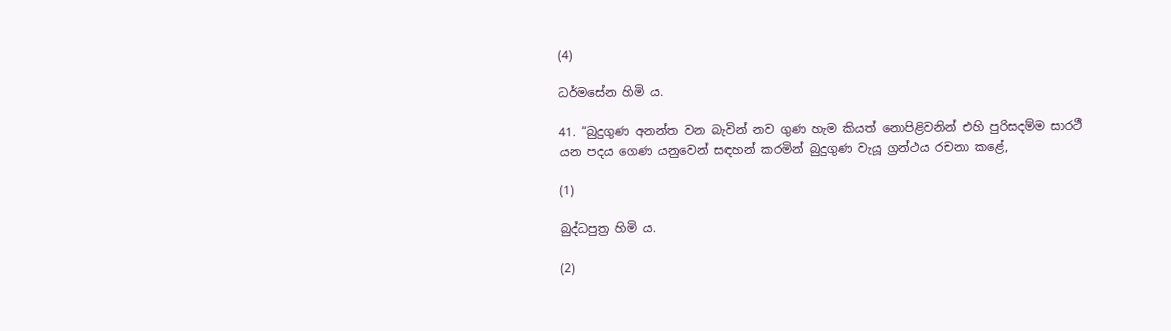(4)

ධර්මසේන හිමි ය.

41. “බුදුගුණ අනන්ත වන බැවින් නව ගුණ හැම කියත් නොපිළිවනින් එහි පුරිසදම්ම සාරථී යන පදය ගෙණ යනුවෙන් සඳහන් කරමින් බුදුගුණ වැයූ ග්‍රන්ථය රචනා කළේ,

(1)

බුද්ධපුත්‍ර හිමි ය.

(2)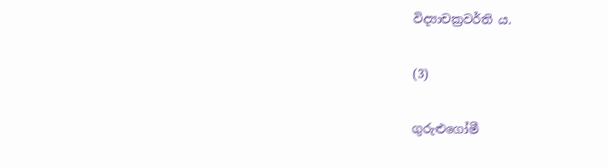විද්‍යාචක්‍රවර්ති ය.

(3)

ගුරුළුගෝමී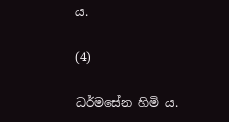ය.

(4)

ධර්මසේන හිමි ය.